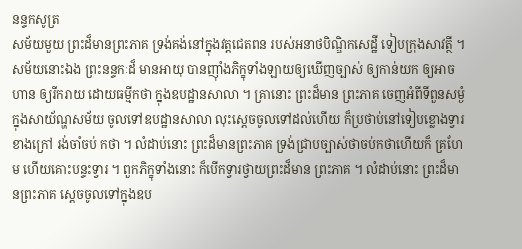នន្ទកសូត្រ
សម័យមួយ ព្រះដ៏មានព្រះភាគ ទ្រង់គង់នៅក្នុងវត្តជេតពន របស់អនាថបិណ្ឌិកសេដ្ឋី ទៀបក្រុងសាវត្ថី ។ សម័យនោះឯង ព្រះនន្ទកៈដ៏ មានអាយុ បានញ៉ាំងភិក្ខុទាំងឡាយឲ្យឃើញច្បាស់ ឲ្យកាន់យក ឲ្យអាច ហាន ឲ្យរីករាយ ដោយធម្មីកថា ក្នុងឧបដ្ឋានសាលា ។ គ្រានោះ ព្រះដ៏មាន ព្រះភាគ ចេញអំពីទីពួនសម្ងំ ក្នុងសាយ័ណ្ហសម័យ ចូលទៅឧបដ្ឋានសាលា លុះស្តេចចូលទៅដល់ហើយ ក៏ប្រថាប់នៅទៀបខ្លោងទ្វារខាងក្រៅ រង់ចាំចប់ កថា ។ លំដាប់នោះ ព្រះដ៏មានព្រះភាគ ទ្រង់ជ្រាបច្បាស់ថាចប់កថាហើយក៏ គ្រហែម ហើយគោះបន្ទះទ្វារ ។ ពួកភិក្ខុទាំងនោះ ក៏បើកទ្វារថ្វាយព្រះដ៏មាន ព្រះភាគ ។ លំដាប់នោះ ព្រះដ៏មានព្រះភាគ ស្តេចចូលទៅក្នុងឧប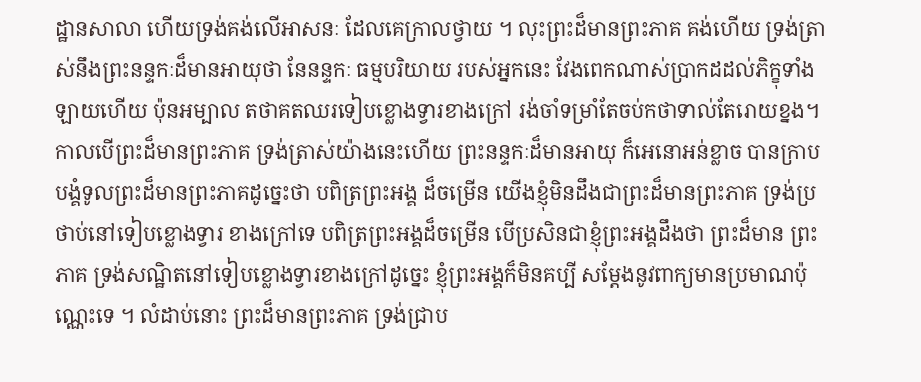ដ្ឋានសាលា ហើយទ្រង់គង់លើអាសនៈ ដែលគេក្រាលថ្វាយ ។ លុះព្រះដ៏មានព្រះភាគ គង់ហើយ ទ្រង់ត្រាស់នឹងព្រះនន្ទកៈដ៏មានអាយុថា នែនន្ទកៈ ធម្មបរិយាយ របស់អ្នកនេះ វែងពេកណាស់ប្រាកដដល់ភិក្ខុទាំងឡាយហើយ ប៉ុនអម្បាល តថាគតឈរទៀបខ្លោងទ្វារខាងក្រៅ រង់ចាំទម្រាំតែចប់កថាទាល់តែរោយខ្នង។ កាលបើព្រះដ៏មានព្រះភាគ ទ្រង់ត្រាស់យ៉ាងនេះហើយ ព្រះនន្ទកៈដ៏មានអាយុ ក៏អេនោអន់ខ្លាច បានក្រាបបង្គំទូលព្រះដ៏មានព្រះភាគដូច្នេះថា បពិត្រព្រះអង្គ ដ៏ចម្រើន យើងខ្ញុំមិនដឹងជាព្រះដ៏មានព្រះភាគ ទ្រង់ប្រថាប់នៅទៀបខ្លោងទ្វារ ខាងក្រៅទេ បពិត្រព្រះអង្គដ៏ចម្រើន បើប្រសិនជាខ្ញុំព្រះអង្គដឹងថា ព្រះដ៏មាន ព្រះភាគ ទ្រង់សណ្ឋិតនៅទៀបខ្លោងទ្វារខាងក្រៅដូច្នេះ ខ្ញុំព្រះអង្គក៏មិនគប្បី សម្តែងនូវពាក្យមានប្រមាណប៉ុណ្ណេះទេ ។ លំដាប់នោះ ព្រះដ៏មានព្រះភាគ ទ្រង់ជ្រាប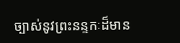ច្បាស់នូវព្រះនន្ទកៈដ៏មាន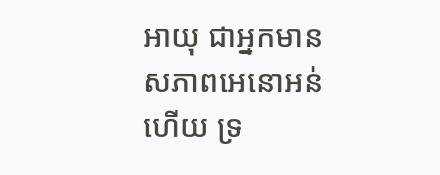អាយុ ជាអ្នកមានសភាពអេនោអន់ហើយ ទ្រ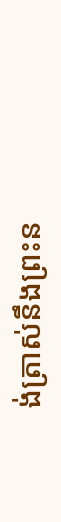ង់ត្រាស់នឹងព្រះន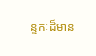ន្ទកៈដ៏មាន